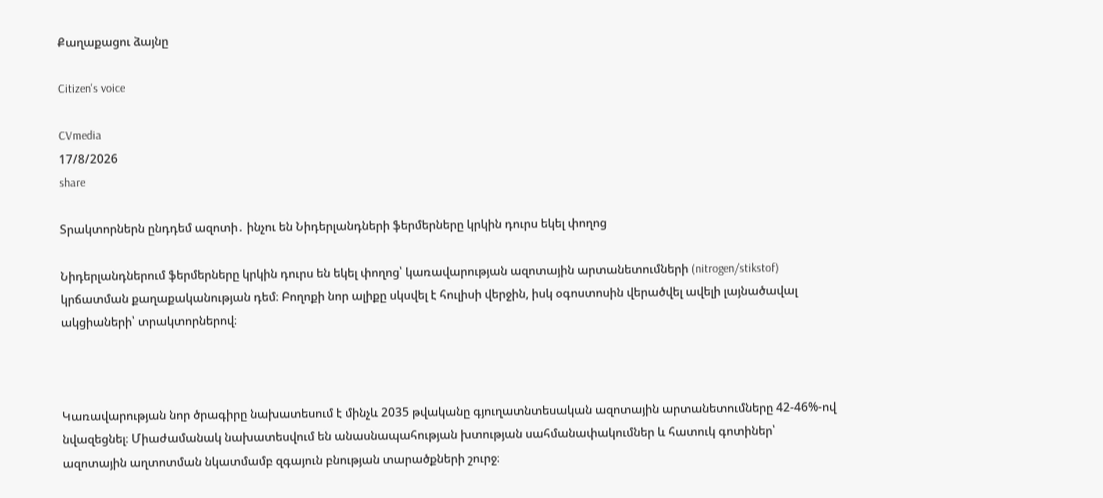Քաղաքացու ձայնը

Citizen's voice

CVmedia
17/8/2026
share

Տրակտորներն ընդդեմ ազոտի․ ինչու են Նիդերլանդների ֆերմերները կրկին դուրս եկել փողոց

Նիդերլանդներում ֆերմերները կրկին դուրս են եկել փողոց՝ կառավարության ազոտային արտանետումների (nitrogen/stikstof) կրճատման քաղաքականության դեմ։ Բողոքի նոր ալիքը սկսվել է հուլիսի վերջին, իսկ օգոստոսին վերածվել ավելի լայնածավալ ակցիաների՝ տրակտորներով։



Կառավարության նոր ծրագիրը նախատեսում է մինչև 2035 թվականը գյուղատնտեսական ազոտային արտանետումները 42-46%-ով նվազեցնել։ Միաժամանակ նախատեսվում են անասնապահության խտության սահմանափակումներ և հատուկ գոտիներ՝ ազոտային աղտոտման նկատմամբ զգայուն բնության տարածքների շուրջ։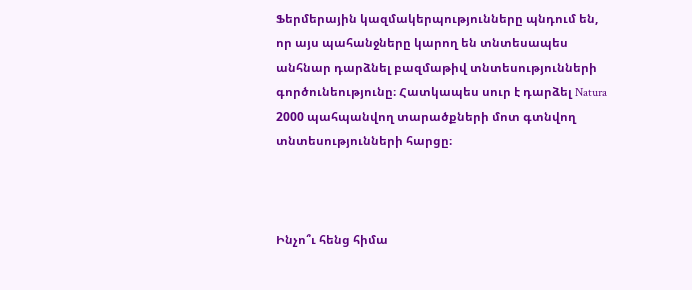Ֆերմերային կազմակերպությունները պնդում են, որ այս պահանջները կարող են տնտեսապես անհնար դարձնել բազմաթիվ տնտեսությունների գործունեությունը։ Հատկապես սուր է դարձել Natura 2000 պահպանվող տարածքների մոտ գտնվող տնտեսությունների հարցը։



Ինչո՞ւ հենց հիմա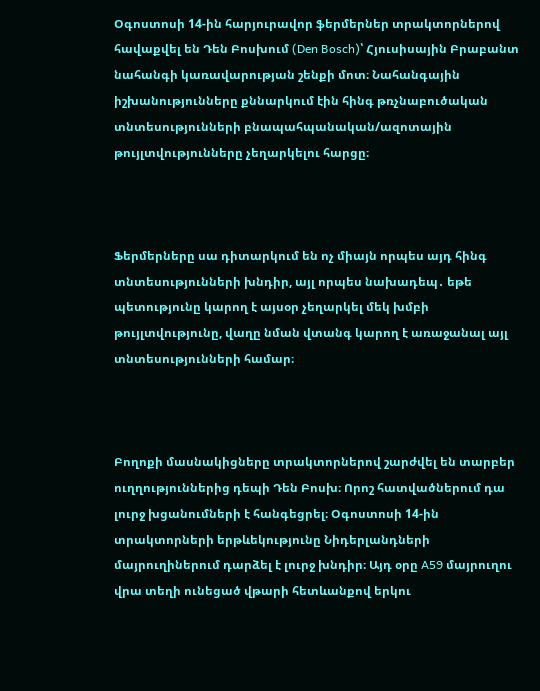Օգոստոսի 14-ին հարյուրավոր ֆերմերներ տրակտորներով հավաքվել են Դեն Բոսխում (Den Bosch)՝ Հյուսիսային Բրաբանտ նահանգի կառավարության շենքի մոտ։ Նահանգային իշխանությունները քննարկում էին հինգ թռչնաբուծական տնտեսությունների բնապահպանական/ազոտային թույլտվությունները չեղարկելու հարցը։



Ֆերմերները սա դիտարկում են ոչ միայն որպես այդ հինգ տնտեսությունների խնդիր, այլ որպես նախադեպ․ եթե պետությունը կարող է այսօր չեղարկել մեկ խմբի թույլտվությունը, վաղը նման վտանգ կարող է առաջանալ այլ տնտեսությունների համար։



Բողոքի մասնակիցները տրակտորներով շարժվել են տարբեր ուղղություններից դեպի Դեն Բոսխ։ Որոշ հատվածներում դա լուրջ խցանումների է հանգեցրել։ Օգոստոսի 14-ին տրակտորների երթևեկությունը Նիդերլանդների մայրուղիներում դարձել է լուրջ խնդիր։ Այդ օրը A59 մայրուղու վրա տեղի ունեցած վթարի հետևանքով երկու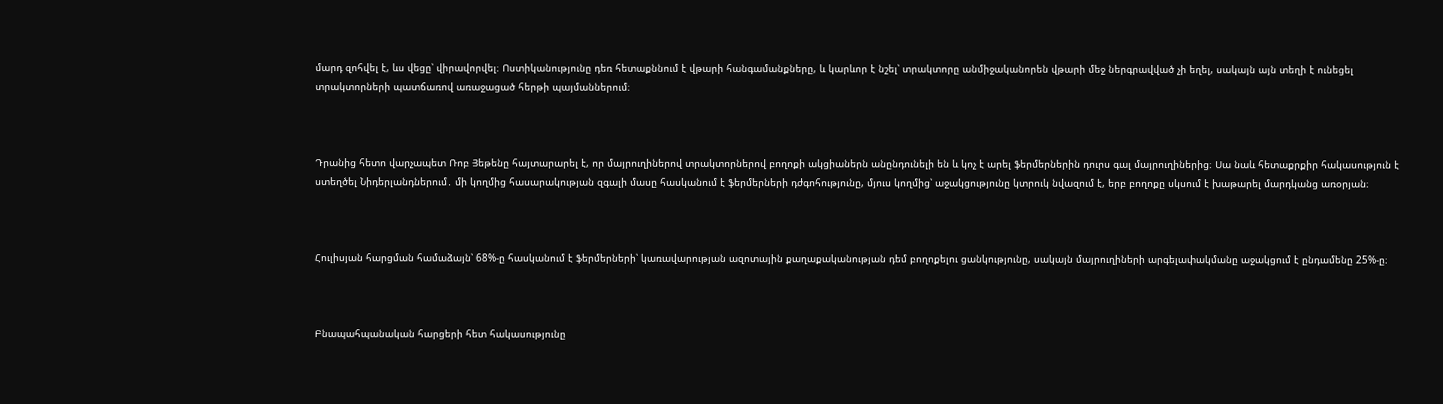մարդ զոհվել է, ևս վեցը՝ վիրավորվել։ Ոստիկանությունը դեռ հետաքննում է վթարի հանգամանքները, և կարևոր է նշել՝ տրակտորը անմիջականորեն վթարի մեջ ներգրավված չի եղել, սակայն այն տեղի է ունեցել տրակտորների պատճառով առաջացած հերթի պայմաններում։



Դրանից հետո վարչապետ Ռոբ Յեթենը հայտարարել է, որ մայրուղիներով տրակտորներով բողոքի ակցիաներն անընդունելի են և կոչ է արել ֆերմերներին դուրս գալ մայրուղիներից։ Սա նաև հետաքրքիր հակասություն է ստեղծել Նիդերլանդներում․ մի կողմից հասարակության զգալի մասը հասկանում է ֆերմերների դժգոհությունը, մյուս կողմից՝ աջակցությունը կտրուկ նվազում է, երբ բողոքը սկսում է խաթարել մարդկանց առօրյան։



Հուլիսյան հարցման համաձայն՝ 68%-ը հասկանում է ֆերմերների՝ կառավարության ազոտային քաղաքականության դեմ բողոքելու ցանկությունը, սակայն մայրուղիների արգելափակմանը աջակցում է ընդամենը 25%-ը։



Բնապահպանական հարցերի հետ հակասությունը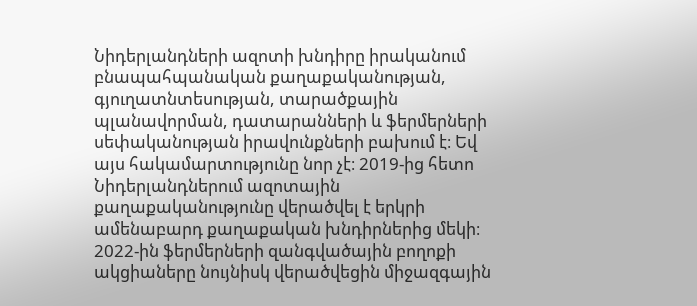Նիդերլանդների ազոտի խնդիրը իրականում բնապահպանական քաղաքականության, գյուղատնտեսության, տարածքային պլանավորման, դատարանների և ֆերմերների սեփականության իրավունքների բախում է։ Եվ այս հակամարտությունը նոր չէ։ 2019-ից հետո Նիդերլանդներում ազոտային քաղաքականությունը վերածվել է երկրի ամենաբարդ քաղաքական խնդիրներից մեկի։ 2022-ին ֆերմերների զանգվածային բողոքի ակցիաները նույնիսկ վերածվեցին միջազգային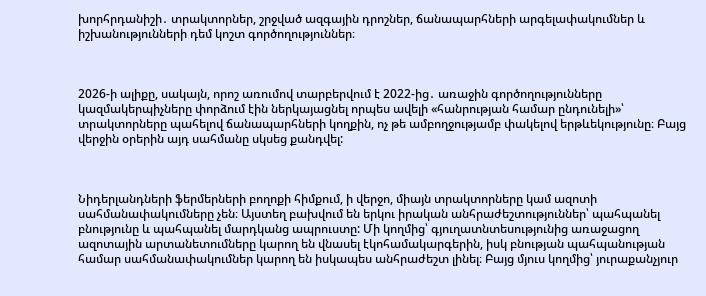խորհրդանիշի․ տրակտորներ, շրջված ազգային դրոշներ, ճանապարհների արգելափակումներ և իշխանությունների դեմ կոշտ գործողություններ։



2026-ի ալիքը, սակայն, որոշ առումով տարբերվում է 2022-ից․ առաջին գործողությունները կազմակերպիչները փորձում էին ներկայացնել որպես ավելի «հանրության համար ընդունելի»՝ տրակտորները պահելով ճանապարհների կողքին, ոչ թե ամբողջությամբ փակելով երթևեկությունը։ Բայց վերջին օրերին այդ սահմանը սկսեց քանդվել:



Նիդերլանդների ֆերմերների բողոքի հիմքում, ի վերջո, միայն տրակտորները կամ ազոտի սահմանափակումները չեն։ Այստեղ բախվում են երկու իրական անհրաժեշտություններ՝ պահպանել բնությունը և պահպանել մարդկանց ապրուստը: Մի կողմից՝ գյուղատնտեսությունից առաջացող ազոտային արտանետումները կարող են վնասել էկոհամակարգերին, իսկ բնության պահպանության համար սահմանափակումներ կարող են իսկապես անհրաժեշտ լինել։ Բայց մյուս կողմից՝ յուրաքանչյուր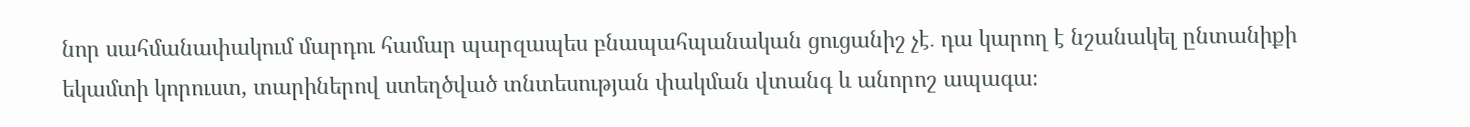նոր սահմանափակում մարդու համար պարզապես բնապահպանական ցուցանիշ չէ․ դա կարող է նշանակել ընտանիքի եկամտի կորուստ, տարիներով ստեղծված տնտեսության փակման վտանգ և անորոշ ապագա։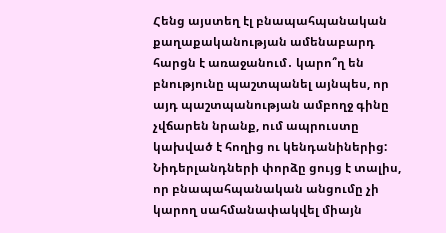Հենց այստեղ էլ բնապահպանական քաղաքականության ամենաբարդ հարցն է առաջանում․ կարո՞ղ են բնությունը պաշտպանել այնպես, որ այդ պաշտպանության ամբողջ գինը չվճարեն նրանք, ում ապրուստը կախված է հողից ու կենդանիներից: Նիդերլանդների փորձը ցույց է տալիս, որ բնապահպանական անցումը չի կարող սահմանափակվել միայն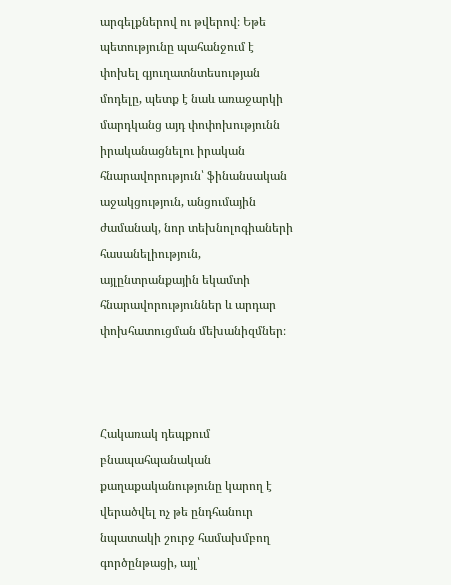արգելքներով ու թվերով։ Եթե պետությունը պահանջում է փոխել գյուղատնտեսության մոդելը, պետք է նաև առաջարկի մարդկանց այդ փոփոխությունն իրականացնելու իրական հնարավորություն՝ ֆինանսական աջակցություն, անցումային ժամանակ, նոր տեխնոլոգիաների հասանելիություն, այլընտրանքային եկամտի հնարավորություններ և արդար փոխհատուցման մեխանիզմներ։



Հակառակ դեպքում բնապահպանական քաղաքականությունը կարող է վերածվել ոչ թե ընդհանուր նպատակի շուրջ համախմբող գործընթացի, այլ՝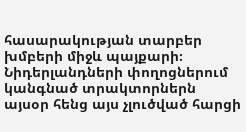հասարակության տարբեր խմբերի միջև պայքարի։ Նիդերլանդների փողոցներում կանգնած տրակտորներն այսօր հենց այս չլուծված հարցի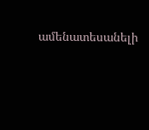ամենատեսանելի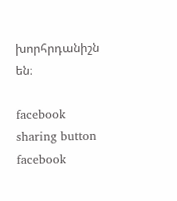խորհրդանիշն են։

facebook sharing button facebook